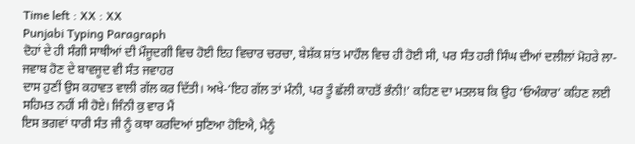Time left : XX : XX
Punjabi Typing Paragraph
ਦੋਹਾਂ ਦੇ ਹੀ ਸੰਗੀ ਸਾਥੀਆਂ ਦੀ ਮੌਜੂਦਗੀ ਵਿਚ ਹੋਈ ਇਹ ਵਿਚਾਰ ਚਰਚਾ, ਬੇਸ਼ੱਕ ਸ਼ਾਂਤ ਮਾਹੌਲ ਵਿਚ ਹੀ ਹੋਈ ਸੀ, ਪਰ ਸੰਤ ਹਰੀ ਸਿੰਘ ਦੀਆਂ ਦਲੀਲਾਂ ਮੋਹਰੇ ਲਾ-ਜਵਾਬ ਹੋਣ ਦੇ ਬਾਵਜੂਦ ਵੀ ਸੰਤ ਜਵਾਹਰ
ਦਾਸ ਹੁਣੀਂ ਉਸ ਕਹਾਵਤ ਵਾਲੀ ਗੱਲ ਕਰ ਦਿੱਤੀ। ਅਖੇ-‘ਇਹ ਗੱਲ ਤਾਂ ਮੰਨੀ, ਪਰ ਤੂੰ ਛੱਲੀ ਕਾਹਤੋਂ ਭੰਨੀ!’ ਕਹਿਣ ਦਾ ਮਤਲਬ ਕਿ ਉਹ ‘ਓਅੰਕਾਰ’ ਕਹਿਣ ਲਈ ਸਹਿਮਤ ਨਹੀਂ ਸੀ ਹੋਏ। ਜਿੰਨੀ ਕੁ ਵਾਰ ਮੈਂ
ਇਸ ਭਗਵਾਂ ਧਾਰੀ ਸੰਤ ਜੀ ਨੂੰ ਕਥਾ ਕਰਦਿਆਂ ਸੁਣਿਆ ਹੋਇਐ, ਮੈਨੂੰ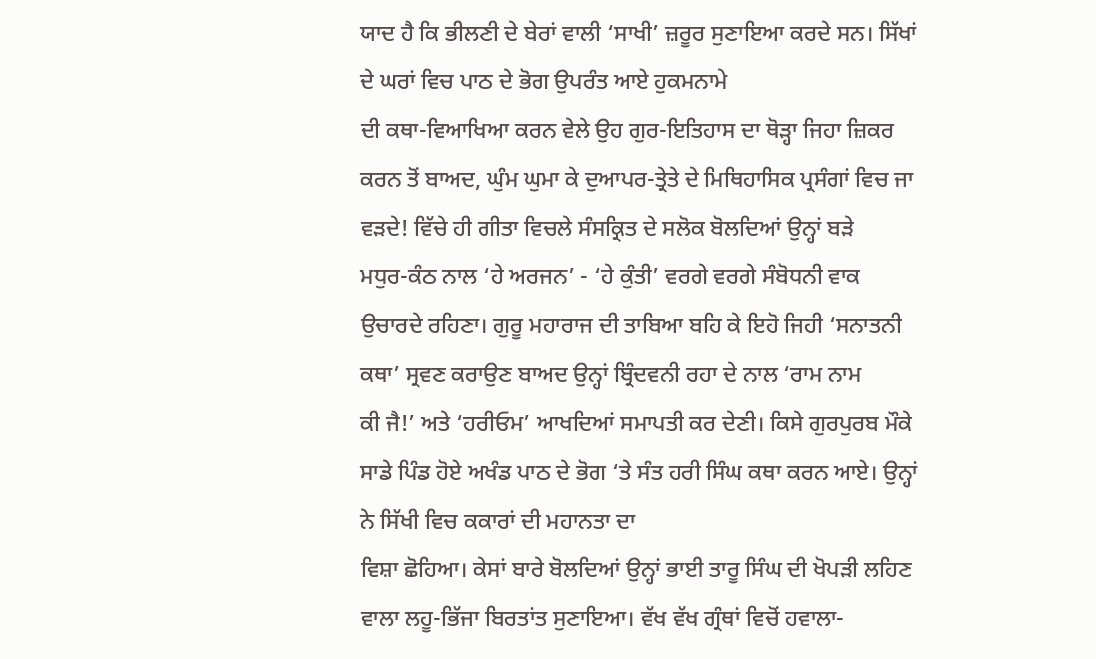ਯਾਦ ਹੈ ਕਿ ਭੀਲਣੀ ਦੇ ਬੇਰਾਂ ਵਾਲੀ ‘ਸਾਖੀ’ ਜ਼ਰੂਰ ਸੁਣਾਇਆ ਕਰਦੇ ਸਨ। ਸਿੱਖਾਂ ਦੇ ਘਰਾਂ ਵਿਚ ਪਾਠ ਦੇ ਭੋਗ ਉਪਰੰਤ ਆਏ ਹੁਕਮਨਾਮੇ
ਦੀ ਕਥਾ-ਵਿਆਖਿਆ ਕਰਨ ਵੇਲੇ ਉਹ ਗੁਰ-ਇਤਿਹਾਸ ਦਾ ਥੋੜ੍ਹਾ ਜਿਹਾ ਜ਼ਿਕਰ ਕਰਨ ਤੋਂ ਬਾਅਦ, ਘੁੰਮ ਘੁਮਾ ਕੇ ਦੁਆਪਰ-ਤ੍ਰੇਤੇ ਦੇ ਮਿਥਿਹਾਸਿਕ ਪ੍ਰਸੰਗਾਂ ਵਿਚ ਜਾ ਵੜਦੇ! ਵਿੱਚੇ ਹੀ ਗੀਤਾ ਵਿਚਲੇ ਸੰਸਕ੍ਰਿਤ ਦੇ ਸਲੋਕ ਬੋਲਦਿਆਂ ਉਨ੍ਹਾਂ ਬੜੇ
ਮਧੁਰ-ਕੰਠ ਨਾਲ ‘ਹੇ ਅਰਜਨ’ - ‘ਹੇ ਕੁੰਤੀ’ ਵਰਗੇ ਵਰਗੇ ਸੰਬੋਧਨੀ ਵਾਕ ਉਚਾਰਦੇ ਰਹਿਣਾ। ਗੁਰੂ ਮਹਾਰਾਜ ਦੀ ਤਾਬਿਆ ਬਹਿ ਕੇ ਇਹੋ ਜਿਹੀ ‘ਸਨਾਤਨੀ ਕਥਾ’ ਸ੍ਰਵਣ ਕਰਾਉਣ ਬਾਅਦ ਉਨ੍ਹਾਂ ਬ੍ਰਿੰਦਵਨੀ ਰਹਾ ਦੇ ਨਾਲ ‘ਰਾਮ ਨਾਮ
ਕੀ ਜੈ!’ ਅਤੇ ‘ਹਰੀਓਮ’ ਆਖਦਿਆਂ ਸਮਾਪਤੀ ਕਰ ਦੇਣੀ। ਕਿਸੇ ਗੁਰਪੁਰਬ ਮੌਕੇ ਸਾਡੇ ਪਿੰਡ ਹੋਏ ਅਖੰਡ ਪਾਠ ਦੇ ਭੋਗ ‘ਤੇ ਸੰਤ ਹਰੀ ਸਿੰਘ ਕਥਾ ਕਰਨ ਆਏ। ਉਨ੍ਹਾਂ ਨੇ ਸਿੱਖੀ ਵਿਚ ਕਕਾਰਾਂ ਦੀ ਮਹਾਨਤਾ ਦਾ
ਵਿਸ਼ਾ ਛੋਹਿਆ। ਕੇਸਾਂ ਬਾਰੇ ਬੋਲਦਿਆਂ ਉਨ੍ਹਾਂ ਭਾਈ ਤਾਰੂ ਸਿੰਘ ਦੀ ਖੋਪੜੀ ਲਹਿਣ ਵਾਲਾ ਲਹੂ-ਭਿੱਜਾ ਬਿਰਤਾਂਤ ਸੁਣਾਇਆ। ਵੱਖ ਵੱਖ ਗ੍ਰੰਥਾਂ ਵਿਚੋਂ ਹਵਾਲਾ-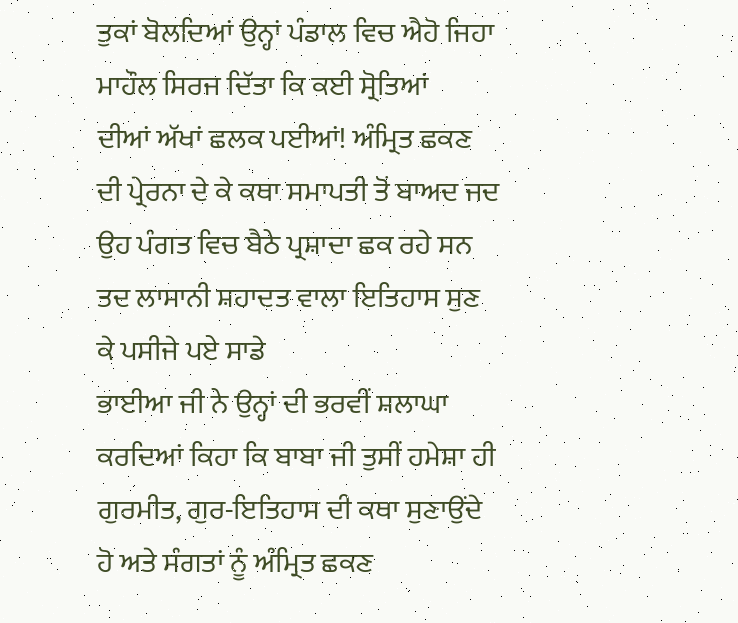ਤੁਕਾਂ ਬੋਲਦਿਆਂ ਉਨ੍ਹਾਂ ਪੰਡਾਲ ਵਿਚ ਐਹੋ ਜਿਹਾ ਮਾਹੌਲ ਸਿਰਜ ਦਿੱਤਾ ਕਿ ਕਈ ਸ੍ਰੋਤਿਆਂ
ਦੀਆਂ ਅੱਖਾਂ ਛਲਕ ਪਈਆਂ! ਅੰਮ੍ਰਿਤ ਛਕਣ ਦੀ ਪ੍ਰੇਰਨਾ ਦੇ ਕੇ ਕਥਾ ਸਮਾਪਤੀ ਤੋਂ ਬਾਅਦ ਜਦ ਉਹ ਪੰਗਤ ਵਿਚ ਬੈਠੇ ਪ੍ਰਸ਼ਾਦਾ ਛਕ ਰਹੇ ਸਨ ਤਦ ਲਾਸਾਨੀ ਸ਼ਹਾਦਤ ਵਾਲਾ ਇਤਿਹਾਸ ਸੁਣ ਕੇ ਪਸੀਜੇ ਪਏ ਸਾਡੇ
ਭਾਈਆ ਜੀ ਨੇ ਉਨ੍ਹਾਂ ਦੀ ਭਰਵੀਂ ਸ਼ਲਾਘਾ ਕਰਦਿਆਂ ਕਿਹਾ ਕਿ ਬਾਬਾ ਜੀ ਤੁਸੀਂ ਹਮੇਸ਼ਾ ਹੀ ਗੁਰਮੀਤ, ਗੁਰ-ਇਤਿਹਾਸ ਦੀ ਕਥਾ ਸੁਣਾਉਂਦੇ ਹੋ ਅਤੇ ਸੰਗਤਾਂ ਨੂੰ ਅੰਮ੍ਰਿਤ ਛਕਣ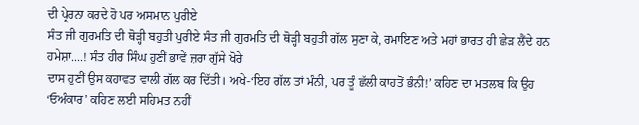ਦੀ ਪ੍ਰੇਰਨਾ ਕਰਦੇ ਹੋ ਪਰ ਅਸਮਾਨ ਪੁਰੀਏ
ਸੰਤ ਜੀ ਗੁਰਮਤਿ ਦੀ ਥੋੜ੍ਹੀ ਬਹੁਤੀ ਪੁਰੀਏ ਸੰਤ ਜੀ ਗੁਰਮਤਿ ਦੀ ਥੋੜ੍ਹੀ ਬਹੁਤੀ ਗੱਲ ਸੁਣਾ ਕੇ, ਰਮਾਇਣ ਅਤੇ ਮਹਾਂ ਭਾਰਤ ਹੀ ਛੇੜ ਲੈਂਦੇ ਹਨ ਹਮੇਸ਼ਾ....! ਸੰਤ ਹੀਰ ਸਿੰਘ ਹੁਣੀਂ ਭਾਵੇਂ ਜ਼ਰਾ ਗੁੱਸੇ ਖੋਰੇ
ਦਾਸ ਹੁਣੀਂ ਉਸ ਕਹਾਵਤ ਵਾਲੀ ਗੱਲ ਕਰ ਦਿੱਤੀ। ਅਖੇ-‘ਇਹ ਗੱਲ ਤਾਂ ਮੰਨੀ, ਪਰ ਤੂੰ ਛੱਲੀ ਕਾਹਤੋਂ ਭੰਨੀ!’ ਕਹਿਣ ਦਾ ਮਤਲਬ ਕਿ ਉਹ ‘ਓਅੰਕਾਰ’ ਕਹਿਣ ਲਈ ਸਹਿਮਤ ਨਹੀਂ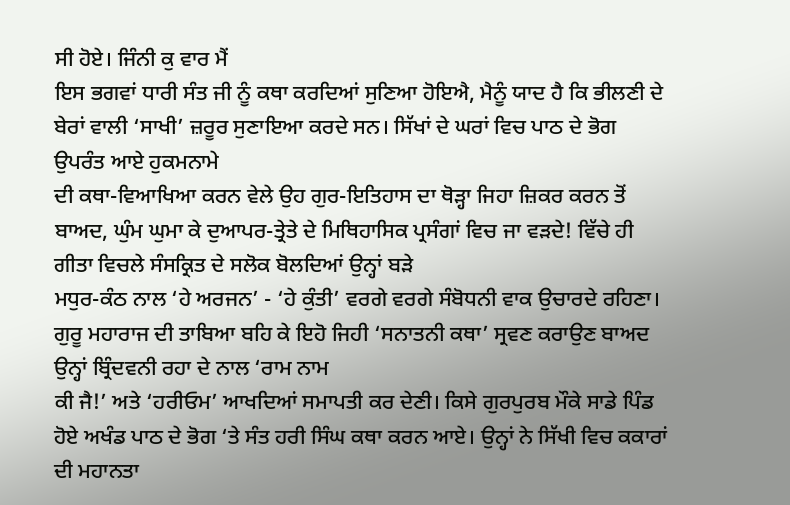ਸੀ ਹੋਏ। ਜਿੰਨੀ ਕੁ ਵਾਰ ਮੈਂ
ਇਸ ਭਗਵਾਂ ਧਾਰੀ ਸੰਤ ਜੀ ਨੂੰ ਕਥਾ ਕਰਦਿਆਂ ਸੁਣਿਆ ਹੋਇਐ, ਮੈਨੂੰ ਯਾਦ ਹੈ ਕਿ ਭੀਲਣੀ ਦੇ ਬੇਰਾਂ ਵਾਲੀ ‘ਸਾਖੀ’ ਜ਼ਰੂਰ ਸੁਣਾਇਆ ਕਰਦੇ ਸਨ। ਸਿੱਖਾਂ ਦੇ ਘਰਾਂ ਵਿਚ ਪਾਠ ਦੇ ਭੋਗ ਉਪਰੰਤ ਆਏ ਹੁਕਮਨਾਮੇ
ਦੀ ਕਥਾ-ਵਿਆਖਿਆ ਕਰਨ ਵੇਲੇ ਉਹ ਗੁਰ-ਇਤਿਹਾਸ ਦਾ ਥੋੜ੍ਹਾ ਜਿਹਾ ਜ਼ਿਕਰ ਕਰਨ ਤੋਂ ਬਾਅਦ, ਘੁੰਮ ਘੁਮਾ ਕੇ ਦੁਆਪਰ-ਤ੍ਰੇਤੇ ਦੇ ਮਿਥਿਹਾਸਿਕ ਪ੍ਰਸੰਗਾਂ ਵਿਚ ਜਾ ਵੜਦੇ! ਵਿੱਚੇ ਹੀ ਗੀਤਾ ਵਿਚਲੇ ਸੰਸਕ੍ਰਿਤ ਦੇ ਸਲੋਕ ਬੋਲਦਿਆਂ ਉਨ੍ਹਾਂ ਬੜੇ
ਮਧੁਰ-ਕੰਠ ਨਾਲ ‘ਹੇ ਅਰਜਨ’ - ‘ਹੇ ਕੁੰਤੀ’ ਵਰਗੇ ਵਰਗੇ ਸੰਬੋਧਨੀ ਵਾਕ ਉਚਾਰਦੇ ਰਹਿਣਾ। ਗੁਰੂ ਮਹਾਰਾਜ ਦੀ ਤਾਬਿਆ ਬਹਿ ਕੇ ਇਹੋ ਜਿਹੀ ‘ਸਨਾਤਨੀ ਕਥਾ’ ਸ੍ਰਵਣ ਕਰਾਉਣ ਬਾਅਦ ਉਨ੍ਹਾਂ ਬ੍ਰਿੰਦਵਨੀ ਰਹਾ ਦੇ ਨਾਲ ‘ਰਾਮ ਨਾਮ
ਕੀ ਜੈ!’ ਅਤੇ ‘ਹਰੀਓਮ’ ਆਖਦਿਆਂ ਸਮਾਪਤੀ ਕਰ ਦੇਣੀ। ਕਿਸੇ ਗੁਰਪੁਰਬ ਮੌਕੇ ਸਾਡੇ ਪਿੰਡ ਹੋਏ ਅਖੰਡ ਪਾਠ ਦੇ ਭੋਗ ‘ਤੇ ਸੰਤ ਹਰੀ ਸਿੰਘ ਕਥਾ ਕਰਨ ਆਏ। ਉਨ੍ਹਾਂ ਨੇ ਸਿੱਖੀ ਵਿਚ ਕਕਾਰਾਂ ਦੀ ਮਹਾਨਤਾ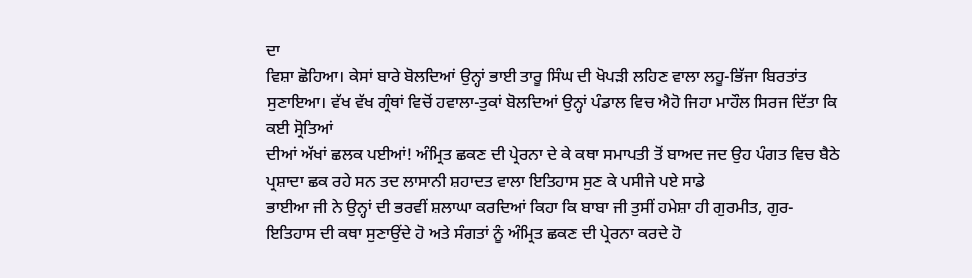ਦਾ
ਵਿਸ਼ਾ ਛੋਹਿਆ। ਕੇਸਾਂ ਬਾਰੇ ਬੋਲਦਿਆਂ ਉਨ੍ਹਾਂ ਭਾਈ ਤਾਰੂ ਸਿੰਘ ਦੀ ਖੋਪੜੀ ਲਹਿਣ ਵਾਲਾ ਲਹੂ-ਭਿੱਜਾ ਬਿਰਤਾਂਤ ਸੁਣਾਇਆ। ਵੱਖ ਵੱਖ ਗ੍ਰੰਥਾਂ ਵਿਚੋਂ ਹਵਾਲਾ-ਤੁਕਾਂ ਬੋਲਦਿਆਂ ਉਨ੍ਹਾਂ ਪੰਡਾਲ ਵਿਚ ਐਹੋ ਜਿਹਾ ਮਾਹੌਲ ਸਿਰਜ ਦਿੱਤਾ ਕਿ ਕਈ ਸ੍ਰੋਤਿਆਂ
ਦੀਆਂ ਅੱਖਾਂ ਛਲਕ ਪਈਆਂ! ਅੰਮ੍ਰਿਤ ਛਕਣ ਦੀ ਪ੍ਰੇਰਨਾ ਦੇ ਕੇ ਕਥਾ ਸਮਾਪਤੀ ਤੋਂ ਬਾਅਦ ਜਦ ਉਹ ਪੰਗਤ ਵਿਚ ਬੈਠੇ ਪ੍ਰਸ਼ਾਦਾ ਛਕ ਰਹੇ ਸਨ ਤਦ ਲਾਸਾਨੀ ਸ਼ਹਾਦਤ ਵਾਲਾ ਇਤਿਹਾਸ ਸੁਣ ਕੇ ਪਸੀਜੇ ਪਏ ਸਾਡੇ
ਭਾਈਆ ਜੀ ਨੇ ਉਨ੍ਹਾਂ ਦੀ ਭਰਵੀਂ ਸ਼ਲਾਘਾ ਕਰਦਿਆਂ ਕਿਹਾ ਕਿ ਬਾਬਾ ਜੀ ਤੁਸੀਂ ਹਮੇਸ਼ਾ ਹੀ ਗੁਰਮੀਤ, ਗੁਰ-ਇਤਿਹਾਸ ਦੀ ਕਥਾ ਸੁਣਾਉਂਦੇ ਹੋ ਅਤੇ ਸੰਗਤਾਂ ਨੂੰ ਅੰਮ੍ਰਿਤ ਛਕਣ ਦੀ ਪ੍ਰੇਰਨਾ ਕਰਦੇ ਹੋ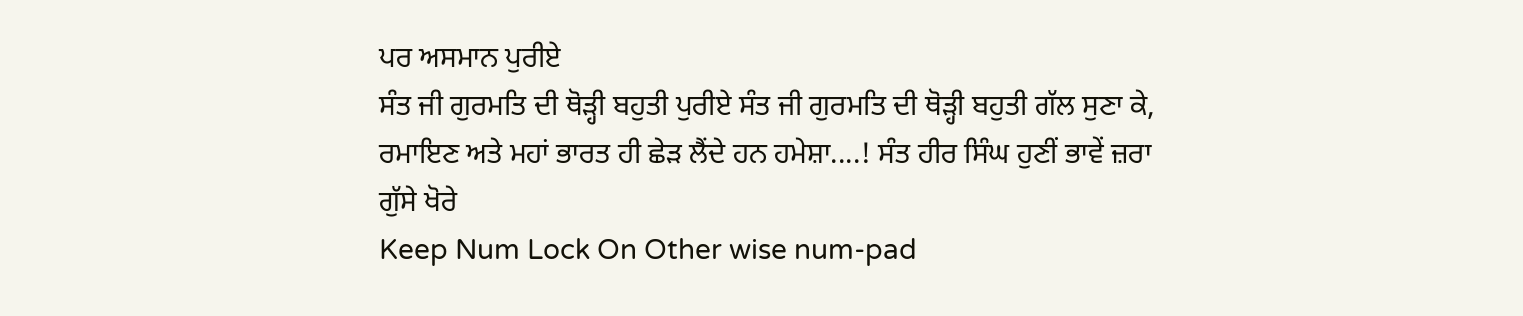ਪਰ ਅਸਮਾਨ ਪੁਰੀਏ
ਸੰਤ ਜੀ ਗੁਰਮਤਿ ਦੀ ਥੋੜ੍ਹੀ ਬਹੁਤੀ ਪੁਰੀਏ ਸੰਤ ਜੀ ਗੁਰਮਤਿ ਦੀ ਥੋੜ੍ਹੀ ਬਹੁਤੀ ਗੱਲ ਸੁਣਾ ਕੇ, ਰਮਾਇਣ ਅਤੇ ਮਹਾਂ ਭਾਰਤ ਹੀ ਛੇੜ ਲੈਂਦੇ ਹਨ ਹਮੇਸ਼ਾ....! ਸੰਤ ਹੀਰ ਸਿੰਘ ਹੁਣੀਂ ਭਾਵੇਂ ਜ਼ਰਾ ਗੁੱਸੇ ਖੋਰੇ
Keep Num Lock On Other wise num-pad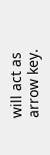will act as arrow key.